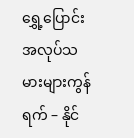ရွှေ့ပြောင်းအလုပ်သမားများကွန်ရက် – နိုင်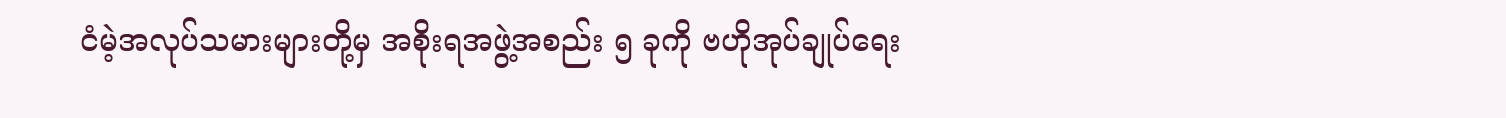ငံမဲ့အလုပ်သမားများတို့မှ အစိုးရအဖွဲ့အစည်း ၅ ခုကို ဗဟိုအုပ်ချုပ်ရေး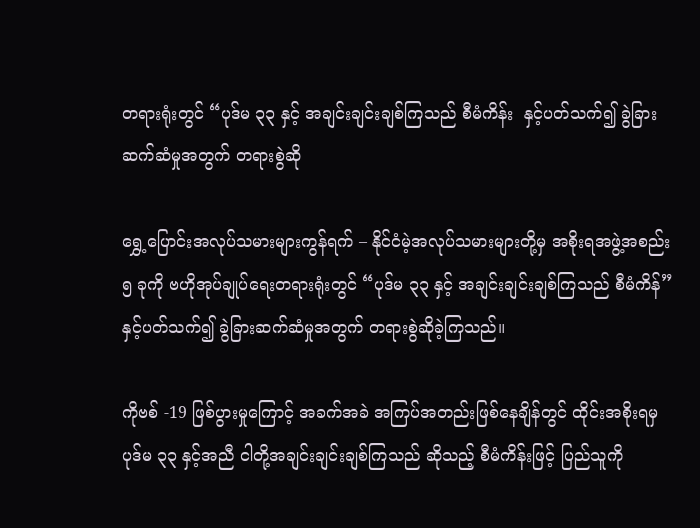တရားရုံးတွင် “ပုဒ်မ ၃၃ နှင့် အချင်းချင်းချစ်ကြသည် စီမံကိန်း  နှင့်ပတ်သက်၍ ခွဲခြားဆက်ဆံမှုအတွက် တရားစွဲဆို

ရွှေ့ပြောင်းအလုပ်သမားများကွန်ရက် – နိုင်ငံမဲ့အလုပ်သမားများတို့မှ အစိုးရအဖွဲ့အစည်း ၅ ခုကို ဗဟိုအုပ်ချုပ်ရေးတရားရုံးတွင် “ပုဒ်မ ၃၃ နှင့် အချင်းချင်းချစ်ကြသည် စီမံကိန်”  နှင့်ပတ်သက်၍ ခွဲခြားဆက်ဆံမှုအတွက် တရားစွဲဆိုခဲ့ကြသည်။

ကိုဗစ် -19 ဖြစ်ပွားမှုကြောင့် အခက်အခဲ အကြပ်အတည်းဖြစ်နေချိန်တွင် ထိုင်းအစိုးရမှ ပုဒ်မ ၃၃ နှင့်အညီ ငါတို့အချင်းချင်းချစ်ကြသည် ဆိုသည့် စီမံကိန်းဖြင့် ပြည်သူကို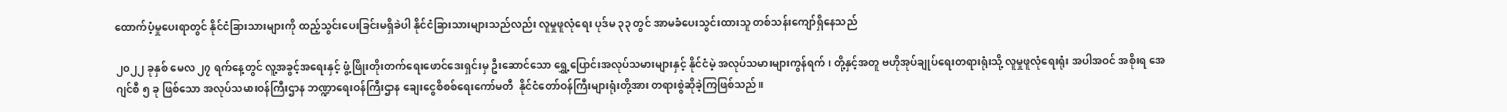ထောက်ပံ့မှုပေးရာတွင် နိုင်ငံခြားသားများကို ထည့်သွင်းပေးခြင်းမရှိခဲပါ နိုင်ငံခြားသားများသည်လည်း လူမှုဖူလုံရေး ပုဒ်မ ၃၃ တွင် အာမခံပေးသွင်းထားသူ တစ်သန်းကျော်ရှိနေသည်

၂၀၂၂ ခုနှစ် မေလ ၂၇ ရက်နေ့တွင် လူ့အခွင့်အရေးနှင့် ဖွံ့ဖြိုးတိုးတက်ရေးဖောင်ဒေးရှင်းမှ ဦးဆောင်သော ရွှေ့ပြောင်းအလုပ်သမားများနှင့် နိုင်ငံမဲ့ အလုပ်သမားများကွန်ရက်၊ တို့နှင့်အတူ ဗဟိုအုပ်ချုပ်ရေးတရားရုံးသို့ လူမှုဖူလုံရေးရုံး အပါအဝင် အစိုးရ အေဂျင်စီ ၅ ခု ဖြစ်သော အလုပ်သမားဝန်ကြီးဌာန ဘဏ္ဍာရေးဝန်ကြီးဌာန ချေးငွေစိစစ်ရေးကော်မတီ  နိုင်ငံတော်ဝန်ကြီးများရုံးတို့အား တရားစွဲဆိုခဲ့ကြဖြစ်သည်။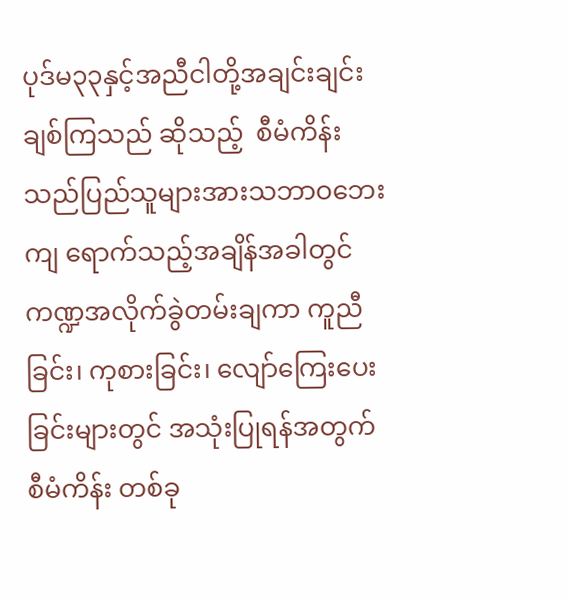ပုဒ်မ၃၃နှင့်အညီငါတို့အချင်းချင်းချစ်ကြသည် ဆိုသည့်  စီမံကိန်းသည်ပြည်သူများအားသဘာဝဘေးကျ ရောက်သည့်အချိန်အခါတွင် ကဏ္ဍအလိုက်ခွဲတမ်းချကာ ကူညီခြင်း၊ ကုစားခြင်း၊ လျော်ကြေးပေးခြင်းများတွင် အသုံးပြုရန်အတွက် စီမံကိန်း တစ်ခု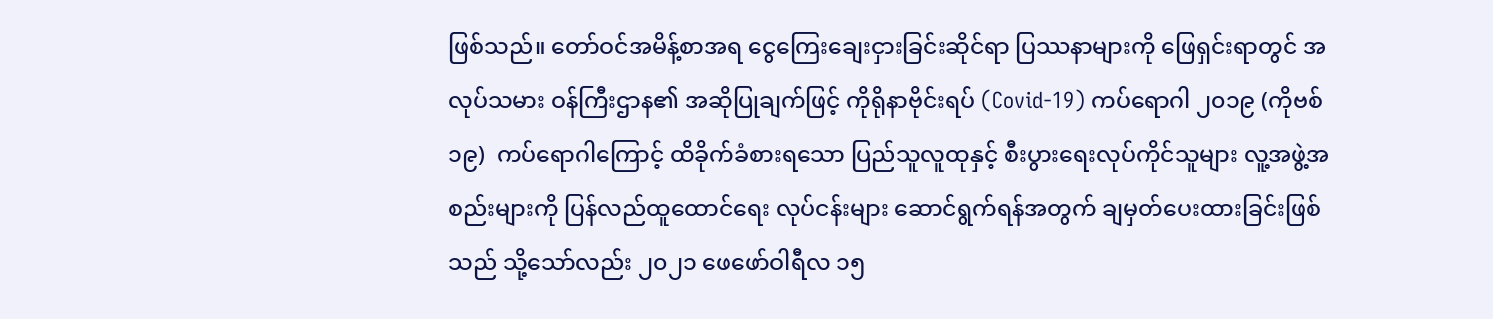ဖြစ်သည်။ တော်ဝင်အမိန့်စာအရ ငွေကြေးချေးငှားခြင်းဆိုင်ရာ ပြဿနာများကို ဖြေရှင်းရာတွင် အလုပ်သမား ဝန်ကြီးဌာန၏ အဆိုပြုချက်ဖြင့် ကိုရိုနာဗိုင်းရပ် (Covid-19) ကပ်ရောဂါ ၂၀၁၉ (ကိုဗစ် ၁၉)  ကပ်ရောဂါကြောင့် ထိခိုက်ခံစားရသော ပြည်သူလူထုနှင့် စီးပွားရေးလုပ်ကိုင်သူများ လူ့အဖွဲ့အစည်းများကို ပြန်လည်ထူထောင်ရေး လုပ်ငန်းများ ဆောင်ရွက်ရန်အတွက် ချမှတ်ပေးထားခြင်းဖြစ်သည် သို့သော်လည်း ၂၀၂၁ ဖေဖော်ဝါရီလ ၁၅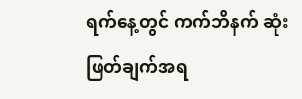ရက်နေ့တွင် ကက်ဘိနက် ဆုံးဖြတ်ချက်အရ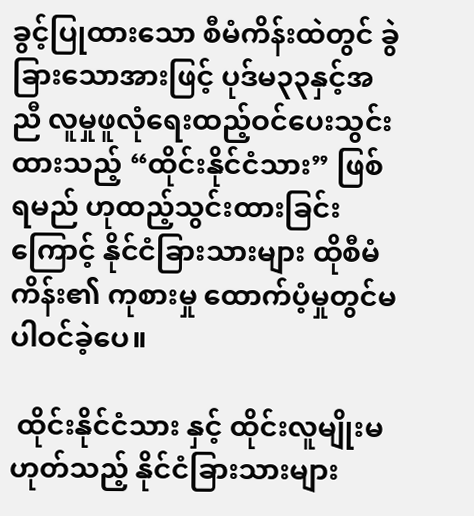ခွင့်ပြုထားသော စီမံကိန်းထဲတွင် ခွဲခြားသောအားဖြင့် ပုဒ်မ၃၃နှင့်အညီ လူမှုဖူလုံရေးထည့်ဝင်ပေးသွင်းထားသည့် “ထိုင်းနိုင်ငံသား” ဖြစ်ရမည် ဟုထည့်သွင်းထားခြင်းကြောင့် နိုင်ငံခြားသားများ ထိုစီမံကိန်း၏ ကုစားမှု ထောက်ပံ့မှုတွင်မပါဝင်ခဲ့ပေ။

 ထိုင်းနိုင်ငံသား နှင့် ထိုင်းလူမျိုးမဟုတ်သည့် နိုင်ငံခြားသားများ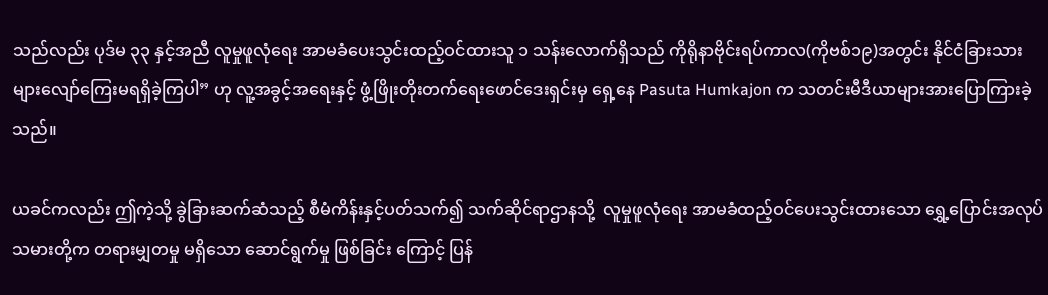သည်လည်း ပုဒ်မ ၃၃ နှင့်အညီ လူမှုဖူလုံရေး အာမခံပေးသွင်းထည့်ဝင်ထားသူ ၁ သန်းလောက်ရှိသည် ကိုရိုနာဗိုင်းရပ်ကာလ(ကိုဗစ်၁၉)အတွင်း နိုင်ငံခြားသား များလျော်ကြေးမရရှိခဲ့ကြပါ” ဟု လူ့အခွင့်အရေးနှင့် ဖွံ့ဖြိုးတိုးတက်ရေးဖောင်ဒေးရှင်းမှ ရှေ့နေ Pasuta Humkajon က သတင်းမီဒီယာများအားပြောကြားခဲ့သည်။

ယခင်ကလည်း ဤကဲ့သို့ ခွဲခြားဆက်ဆံသည့် စီမံကိန်းနှင့်ပတ်သက်၍ သက်ဆိုင်ရာဌာနသို့  လူမှုဖူလုံရေး အာမခံထည့်ဝင်ပေးသွင်းထားသော ရွှေ့ပြောင်းအလုပ်သမားတို့က တရားမျှတမှု မရှိသော ဆောင်ရွက်မှု ဖြစ်ခြင်း ကြောင့် ပြန်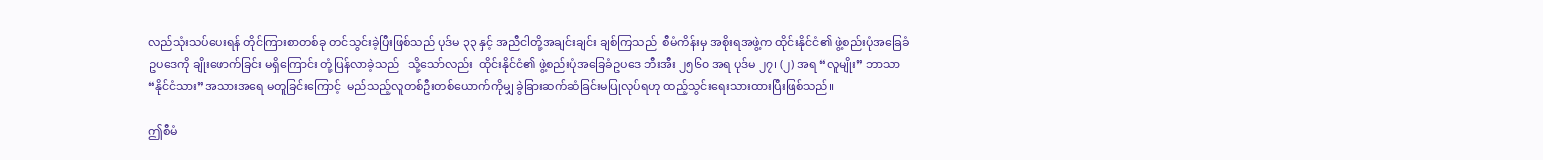လည်သုံးသပ်‌ပေးရန် တိုင်ကြားစာတစ်ခု တင်သွင်းခဲ့ပြီးဖြစ်သည် ပုဒ်မ ၃၃ နှင့် အညီငါတို့အချင်းချင်း ချစ်ကြသည်  စီမံကိန်းမှ အစိုးရအဖွဲ့က ထိုင်းနိုင်ငံ၏ ဖွဲ့စည်းပုံအခြေခံဥပဒေကို ချိုးဖောက်ခြင်း မရှိကြောင်း တုံ့ပြန်လာခဲ့သည်   သို့သော်လည်း  ထိုင်းနိုင်ငံ၏ ဖွဲ့စည်းပုံအခြေခံဥပဒေ ဘီးအီး ၂၅၆၀ အရ ပုဒ်မ ၂၇၊ (၂) အရ “လူမျိုး” ဘာသာ “နိုင်ငံသား”အသားအရေ မတူခြင်းကြောင့်  မည်သည့်လူတစ်ဦးတစ်ယောက်ကိုမျှ ခွဲခြားဆက်ဆံခြင်းမပြုလုပ်ရဟု ထည့်သွင်းရေးသားထားပြီးဖြစ်သည်။

ဤစီမံ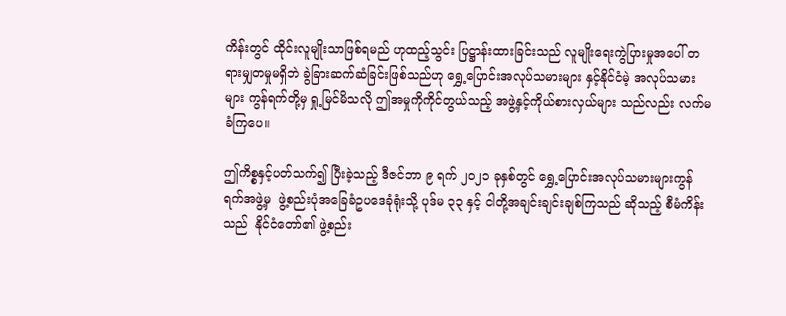ကိန်းတွင် ထိုင်းလူမျိုးသာဖြစ်ရမည် ဟုထည့်သွင်း ပြဋ္ဌာန်းထားခြင်းသည် လူမျိုးရေးကွဲပြားမှုအပေါ် တရားမျှတမှုမရှိဘဲ ခွဲခြားဆက်ဆံခြင်းဖြစ်သည်ဟု ရွှေ့ပြောင်းအလုပ်သမားများ နှင့်နိုင်ငံမဲ့ အလုပ်သမားများ ကွန်ရက်တို့မှ ရှု့မြင်မိသလို ဤအမှုကိုကိုင်တွယ်သည့် အဖွဲ့နှင့်ကိုယ်စားလှယ်များ သည်လည်း လက်မခံကြပေ။

ဤကိစ္စနှင့်ပတ်သက်၍ ပြီးခဲ့သည့် ဒီဇင်ဘာ ၉ ရက် ၂၀၂၁ ခုနှစ်တွင် ရွှေ့ပြောင်းအလုပ်သမားများကွန်ရက်အဖွဲ့မှ  ဖွဲ့စည်းပုံအခြေခံဥပဒေခုံရုံးသို့ ပုဒ်မ ၃၃ နှင့် ငါတို့အချင်းချင်းချစ်ကြသည် ဆိုသည့် စီမံကိန်းသည်  နိုင်ငံတော်၏ ဖွဲ့စည်း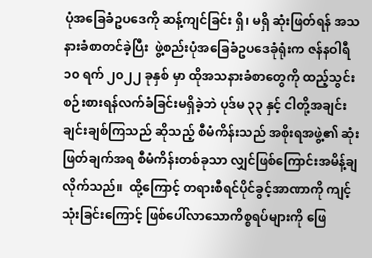ပုံအခြေခံဥပဒေကို ဆန့်ကျင်ခြင်း ရှိ၊ မရှိ ဆုံးဖြတ်ရန် အသနားခံစာတင်ခဲ့ပြီး  ဖွဲ့စည်းပုံအခြေခံဥပဒေခုံရုံးက ဇန်နဝါရီ ၁၀ ရက် ၂၀၂၂ ခုနှစ် မှာ ထိုအသနားခံစာတွေကို ထည့်သွင်းစဉ်းစားရန်လက်ခံခြင်းမရှိခဲ့ဘဲ ပုဒ်မ ၃၃ နှင့် ငါတို့အချင်းချင်းချစ်ကြသည် ဆိုသည့် စီမံကိန်းသည် အစိုးရအဖွဲ့၏ ဆုံးဖြတ်ချက်အရ စီမံကိန်းတစ်ခုသာ လျှင်ဖြစ်ကြောင်းအမိန့်ချလိုက်သည်။  ထို့ကြောင့် တရားစီရင်ပိုင်ခွင့်အာဏာကို ကျင့်သုံးခြင်းကြောင့် ဖြစ်ပေါ်လာသောကိစ္စရပ်များကို ဖြေ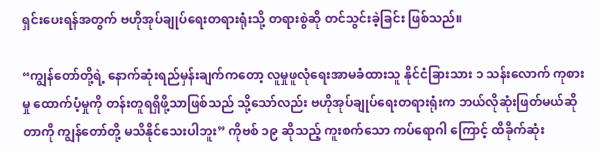ရှင်းပေးရန်အတွက် ဗဟိုအုပ်ချုပ်ရေးတရားရုံးသို့ တရားစွဲဆို တင်သွင်းခဲ့ခြင်း ဖြစ်သည်။

“ကျွန်တော်တို့ရဲ့ နောက်ဆုံးရည်မှန်းချက်ကတော့ လူမှုဖူလုံရေးအာမခံထားသူ နိုင်ငံခြားသား ၁ သန်းလောက် ကုစားမှု ထောက်ပံ့မှုကို တန်းတူရရှိဖို့သာဖြစ်သည် သို့သော်လည်း ဗဟိုအုပ်ချုပ်ရေးတရားရုံးက ဘယ်လိုဆုံးဖြတ်မယ်ဆိုတာကို ကျွန်တော်တို့ မသိနိုင်သေးပါဘူး” ကိုဗစ် ၁၉ ဆိုသည့် ကူးစက်သော ကပ်ရောဂါ ကြောင့် ထိခိုက်ဆုံး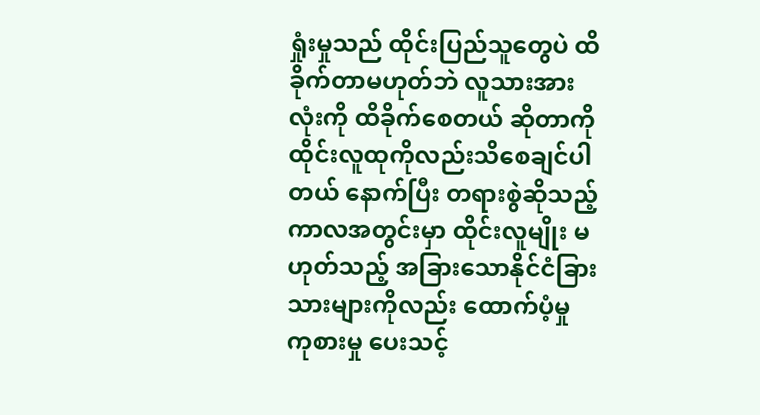ရှုံးမှုသည် ထိုင်းပြည်သူတွေပဲ ထိခိုက်တာမဟုတ်ဘဲ လူသားအားလုံးကို ထိခိုက်စေတယ် ဆိုတာကို ထိုင်းလူထုကိုလည်းသိစေချင်ပါတယ် နောက်ပြီး တရားစွဲဆိုသည့်ကာလအတွင်းမှာ ထိုင်းလူမျိုး မဟုတ်သည့် အခြားသောနိုင်ငံခြားသားများကိုလည်း ထောက်ပံ့မှု ကုစားမှု ပေးသင့်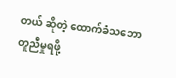တယ် ဆိုတဲ့ ထောက်ခံသဘောတူညီမှုရဖို့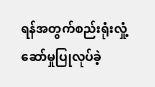ရန်အတွက်စည်းရုံးလှုံ့ဆော်မှုပြုလုပ်ခဲ့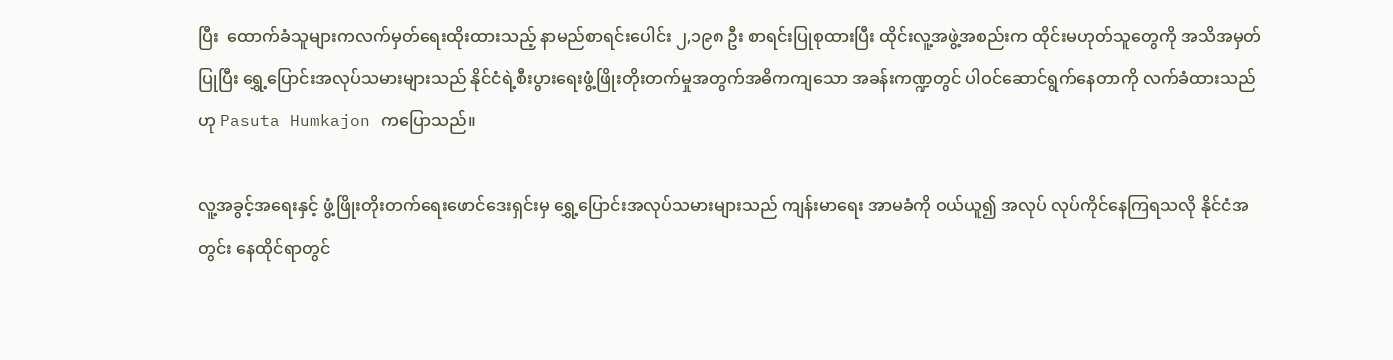ပြီး  ထောက်ခံသူများကလက်မှတ်ရေးထိုးထားသည့် နာမည်စာရင်းပေါင်း ၂,၁၉၈ ဦး စာရင်းပြုစုထားပြီး ထိုင်းလူ့အဖွဲ့အစည်းက ထိုင်းမဟုတ်သူတွေကို အသိအမှတ်ပြုပြီး ရွှေ့ပြောင်းအလုပ်သမားများသည် နိုင်ငံရဲ့စီးပွားရေးဖွံ့ဖြိုးတိုးတက်မှုအတွက်အဓိကကျသော အခန်းကဏ္ဍတွင် ပါဝင်ဆောင်ရွက်နေတာကို လက်ခံထားသည် ဟု Pasuta Humkajon ကပြောသည်။

လူ့အခွင့်အရေးနှင့် ဖွံ့ဖြိုးတိုးတက်ရေးဖောင်ဒေးရှင်းမှ ရွှေ့ပြောင်းအလုပ်သမားများသည် ကျန်းမာရေး အာမခံကို ဝယ်ယူ၍ အလုပ် လုပ်ကိုင်နေကြရသလို နိုင်ငံအတွင်း နေထိုင်ရာတွင်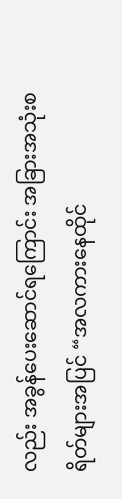လည်း အခွန်ပေးဆောင်ရကြောင်း အခြားအသုံးစရိတ်များအပြင် “အလကားနေထိုင်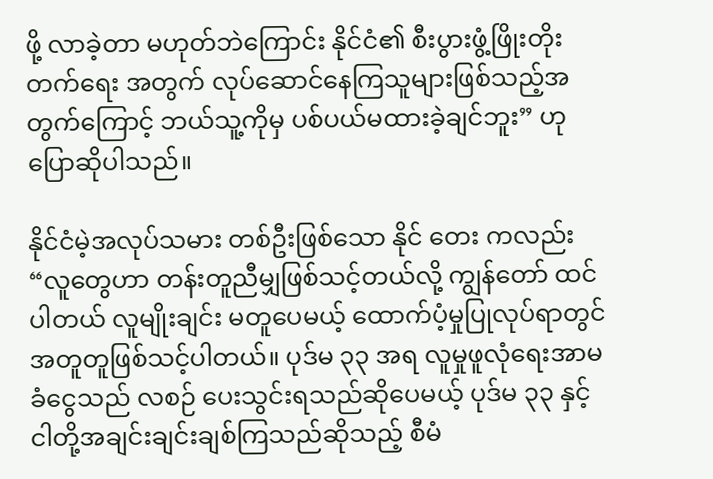ဖို့ လာခဲ့တာ မဟုတ်ဘဲကြောင်း နိုင်ငံ၏ စီးပွားဖွံ့ဖြိုးတိုးတက်ရေး အတွက် လုပ်ဆောင်နေကြသူများဖြစ်သည့်အတွက်ကြောင့် ဘယ်သူ့ကိုမှ ပစ်ပယ်မထားခဲ့ချင်ဘူး” ဟု ပြောဆိုပါသည်။

နိုင်ငံမဲ့အလုပ်သမား တစ်ဦးဖြစ်သော နိုင် တေး ကလည်း “လူတွေဟာ တန်းတူညီမျှဖြစ်သင့်တယ်လို့ ကျွန်တော် ထင်ပါတယ် လူမျိုးချင်း မတူပေမယ့် ထောက်ပံ့မှုပြုလုပ်ရာတွင် အတူတူဖြစ်သင့်ပါတယ်။ ပုဒ်မ ၃၃ အရ လူမှုဖူလုံရေးအာမခံငွေသည် လစဉ် ပေးသွင်းရသည်ဆိုပေမယ့် ပုဒ်မ ၃၃ နှင့် ငါတို့အချင်းချင်းချစ်ကြသည်ဆိုသည့် စီမံ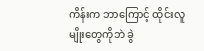ကိန်းက ဘာကြောင့် ထိုင်းလူမျိုးတွေကိုဘဲ ခွဲ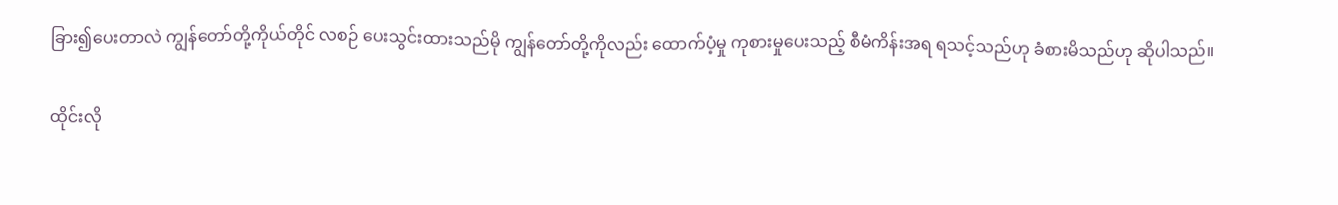ခြား၍ပေးတာလဲ ကျွန်တော်တို့ကိုယ်တိုင် လစဉ် ပေးသွင်းထားသည်မို ကျွန်တော်တို့ကိုလည်း ထောက်ပံ့မှု ကုစားမှုပေးသည့် စီမံကိန်းအရ ရသင့်သည်ဟု ခံစားမိသည်ဟု ဆိုပါသည်။

ထိုင်းလို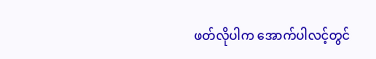ဖတ်လိုပါက အောက်ပါလင့်တွင်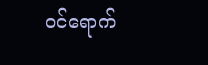ဝင်ရောက်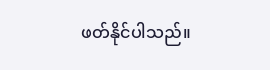ဖတ်နိုင်ပါသည်။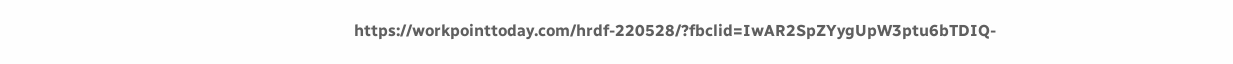https://workpointtoday.com/hrdf-220528/?fbclid=IwAR2SpZYygUpW3ptu6bTDIQ-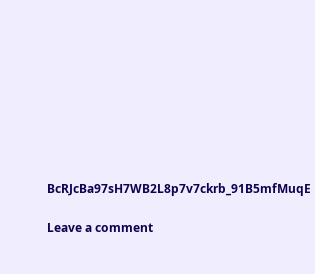BcRJcBa97sH7WB2L8p7v7ckrb_91B5mfMuqE

Leave a comment